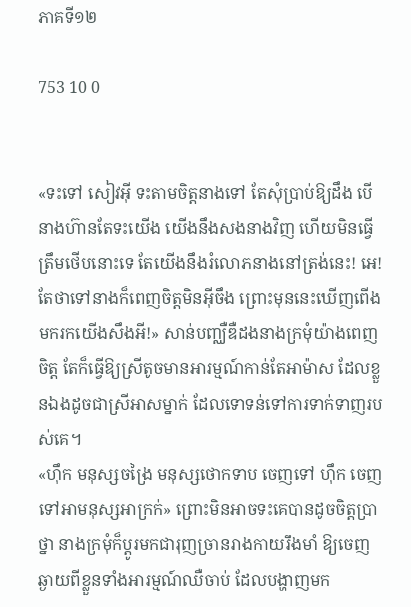ភាគទី១២

753 10 0


«ទះទៅ សៀវអ៊ី ទះតាមចិត្តនាងទៅ តែសុំប្រាប់ឱ្យដឹង បើនាងហ៊ានតែទះយើង យើងនឹងសងនាងវិញ ហើយមិនធ្វើត្រឹមថើបនោះទេ តែយើងនឹងរំលោភនាងនៅត្រង់នេះ! អេ! តែថាទៅនាងក៏ពេញចិត្តមិនអ៊ីចឹង ព្រោះមុននេះឃើញពើងមករកយើងសឹងអី!» សាន់បញ្ឈឺឌឺដងនាងក្រមុំយ៉ាងពេញចិត្ត តែក៏ធ្វើឱ្យស្រីតូចមានអារម្មណ៍កាន់តែអាម៉ាស ដែលខ្លួនឯងដូចជាស្រីអាសម្នាក់ ដែលទោទន់ទៅការទាក់ទាញរបស់គេ។
«ហ៊ឹក មនុស្សចង្រៃ មនុស្សថោកទាប ចេញទៅ ហ៊ឹក ចេញទៅអាមនុស្សអាក្រក់» ព្រោះមិនអាចទះគេបានដូចចិត្តប្រាថ្នា នាងក្រមុំក៏ប្ដូរមកជារុញច្រានរាងកាយរឹងមាំ ឱ្យចេញឆ្ងាយពីខ្លួនទាំងអារម្មណ៍ឈឺចាប់ ដែលបង្ហាញមក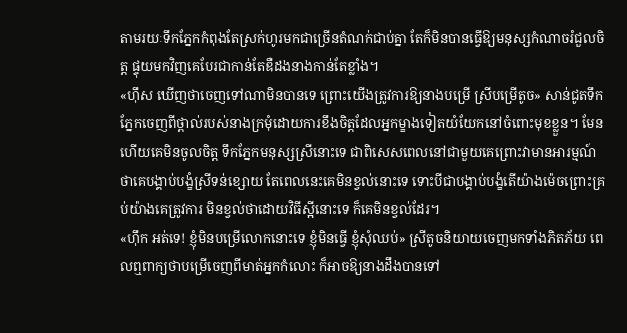តាមរយៈទឹកភ្នែកកំពុងតែស្រក់ហូរមកជាច្រើនតំណក់ជាប់គ្នា តែក៏មិនបានធ្វើឱ្យមនុស្សកំណាចរំជួលចិត្ត ផ្ទុយមកវិញគេបែរជាកាន់តែឌឺដងនាងកាន់តែខ្លាំង។
«ហ៊ឹស ឃើញថាចេញទៅណាមិនបានទេ ព្រោះយើងត្រូវការឱ្យនាងបម្រើ ស្រីបម្រើតូច» សាន់ជូតទឹកភ្នែកចេញពីថ្ពាល់របស់នាងក្រមុំដោយការខឹងចិត្តដែលអ្នកម្ខាងទៀតយំយែកនៅចំពោះមុខខ្លួន។ មែនហើយគេមិនចូលចិត្ត ទឹកភ្នែកមនុស្សស្រីនោះទេ ជាពិសេសពេលនៅជាមួយគេព្រោះវាមានអារម្មណ៍ថាគេបង្គាប់បង្ខំស្រីទន់ខ្សោយ តែពេលនេះគេមិនខ្វល់នោះទេ ទោះបីជាបង្គាប់បង្ខំតើយ៉ាងម៉េចព្រោះគ្រប់យ៉ាងគេត្រូវការ មិនខ្វល់ថាដោយវិធីស្អីនោះទេ ក៏គេមិនខ្វល់ដែរ។
«ហ៊ឹក អត់ទេ! ខ្ញុំមិនបម្រើលោកនោះទេ ខ្ញុំមិនធ្វើ ខ្ញុំសុំឈប់» ស្រីតូចនិយាយចេញមកទាំងភិតភ័យ ពេលឮពាក្យថាបម្រើចេញពីមាត់អ្នកកំលោះ ក៏អាចឱ្យនាងដឹងបានទៅ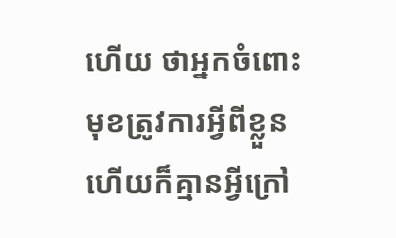ហើយ ថាអ្នកចំពោះមុខត្រូវការអ្វីពីខ្លួន ហើយក៏គ្មានអ្វីក្រៅ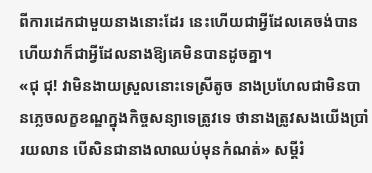ពីការដេកជាមួយនាងនោះដែរ នេះហើយជាអ្វីដែលគេចង់បាន ហើយវាក៏ជាអ្វីដែលនាងឱ្យគេមិនបានដូចគ្នា។
«ជុ ជុ! វាមិនងាយស្រួលនោះទេស្រីតូច នាងប្រហែលជាមិនបានភ្លេចលក្ខខណ្ឌក្នុងកិច្ចសន្យាទេត្រូវទេ ថានាងត្រូវសងយើងប្រាំរយលាន បើសិនជានាងលាឈប់មុនកំណត់» សម្ដីរំ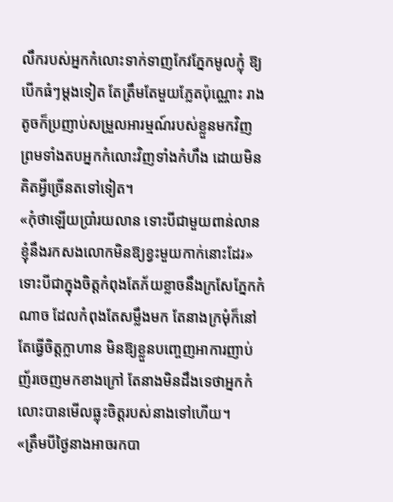លឹករបស់អ្នកកំលោះទាក់ទាញកែវភ្នែកមូលក្លុំ ឱ្យបើកធំៗម្ដងទៀត តែត្រឹមតែមួយភ្លែតប៉ុណ្ណោះ រាងតូចក៏ប្រញាប់សម្រួលអារម្មណ៍របស់ខ្លួនមកវិញ ព្រមទាំងតបអ្នកកំលោះវិញទាំងកំហឹង ដោយមិនគិតអ្វីច្រើនតទៅទៀត។
«កុំថាឡើយប្រាំរយលាន ទោះបីជាមួយពាន់លាន  ខ្ញុំនឹងរកសងលោកមិនឱ្យខ្វះមួយកាក់នោះដែរ»  ទោះបីជាក្នុងចិត្តកំពុងតែភ័យខ្លាចនឹងក្រសែភ្នែកកំណាច ដែលកំពុងតែសម្លឹងមក តែនាងក្រមុំក៏នៅតែធ្វើចិត្តក្លាហាន មិនឱ្យខ្លួនបញ្ចេញអាការញាប់ញ័រចេញមកខាងក្រៅ តែនាងមិនដឹងទេថាអ្នកកំលោះបានមើលធ្លុះចិត្តរបស់នាងទៅហើយ។
«ត្រឹមបីថ្ងៃនាងអាចរកបា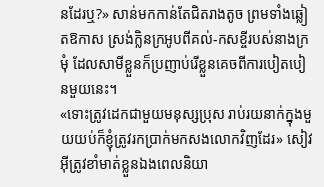នដែរឬ?» សាន់មកកាន់តែជិតរាងតូច ព្រមទាំងឆ្លៀតឱកាស ស្រង់ក្លិនក្រអូបពីគល់-កសខ្ចីរបស់នាងក្រមុំ ដែលសាមីខ្លួនក៏ប្រញាប់រើខ្លួនគេចពីការបៀតបៀនមួយនេះ។
«ទោះត្រូវដេកជាមួយមនុស្សប្រុស រាប់រយនាក់ក្នុងមួយយប់ក៏ខ្ញុំត្រូវរកប្រាក់មកសងលោកវិញដែរ» សៀវអ៊ីត្រូវខាំមាត់ខ្លួនឯងពេលនិយា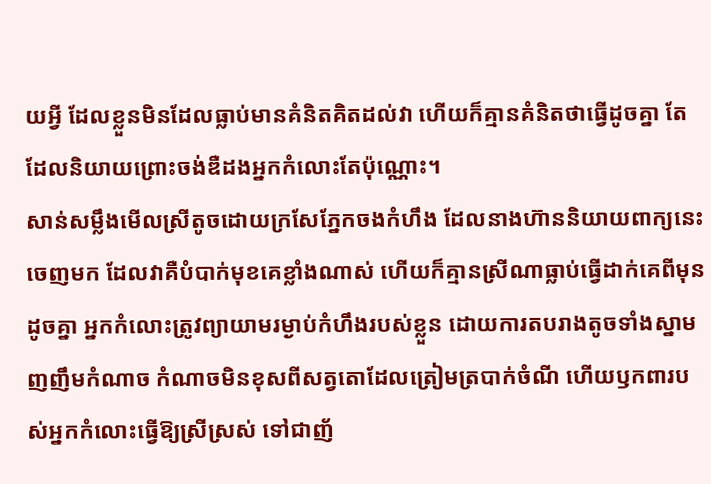យអ្វី ដែលខ្លួនមិនដែលធ្លាប់មានគំនិតគិតដល់វា ហើយក៏គ្មានគំនិតថាធ្វើដូចគ្នា តែដែលនិយាយព្រោះចង់ឌឺដងអ្នកកំលោះតែប៉ុណ្ណោះ។
សាន់សម្លឹងមើលស្រីតូចដោយក្រសែភ្នែកចងកំហឹង ដែលនាងហ៊ាននិយាយពាក្យនេះចេញមក ដែលវាគឺបំបាក់មុខគេខ្លាំងណាស់ ហើយក៏គ្មានស្រីណាធ្លាប់ធ្វើដាក់គេពីមុនដូចគ្នា អ្នកកំលោះត្រូវព្យាយាមរម្ងាប់កំហឹងរបស់ខ្លួន ដោយការតបរាងតូចទាំងស្នាមញញឹមកំណាច កំណាចមិនខុសពីសត្វតោដែលត្រៀមត្របាក់ចំណី ហើយឫកពារបស់អ្នកកំលោះធ្វើឱ្យស្រីស្រស់ ទៅជាញ័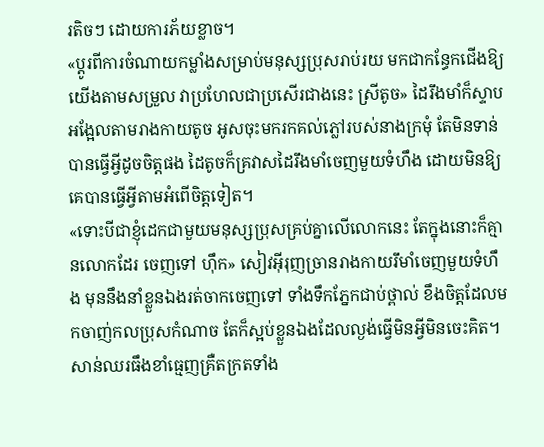រតិចៗ ដោយការភ័យខ្លាច។
«ប្ដូរពីការចំណាយកម្លាំងសម្រាប់មនុស្សប្រុសរាប់រយ មកជាកន្ធែកជើងឱ្យយើងតាមសម្រួល វាប្រហែលជាប្រសើរជាងនេះ ស្រីតូច» ដៃរឹងមាំក៏ស្ទាបអង្អែលតាមរាងកាយតូច អូសចុះមករកគល់ភ្លៅរបស់នាងក្រមុំ តែមិនទាន់បានធ្វើអ្វីដូចចិត្តផង ដៃតូចក៏គ្រវាសដៃរឹងមាំចេញមួយទំហឹង ដោយមិនឱ្យគេបានធ្វើអ្វីតាមអំពើចិត្តទៀត។
«ទោះបីជាខ្ញុំដេកជាមួយមនុស្សប្រុសគ្រប់គ្នាលើលោកនេះ តែក្នុងនោះក៏គ្មានលោកដែរ ចេញទៅ ហ៊ឹក» សៀវអ៊ីរុញច្រានរាងកាយរឹមាំចេញមួយទំហឹង មុននឹងនាំខ្លួនឯងរត់ចាកចេញទៅ ទាំងទឹកភ្នែកជាប់ថ្ពាល់ ខឹងចិត្តដែលមកចាញ់កលប្រុសកំណាច តែក៏ស្អប់ខ្លួនឯងដែលល្ងង់ធ្វើមិនអ្វីមិនចេះគិត។
សាន់ឈរធឹងខាំធ្មេញគ្រឺតក្រតទាំង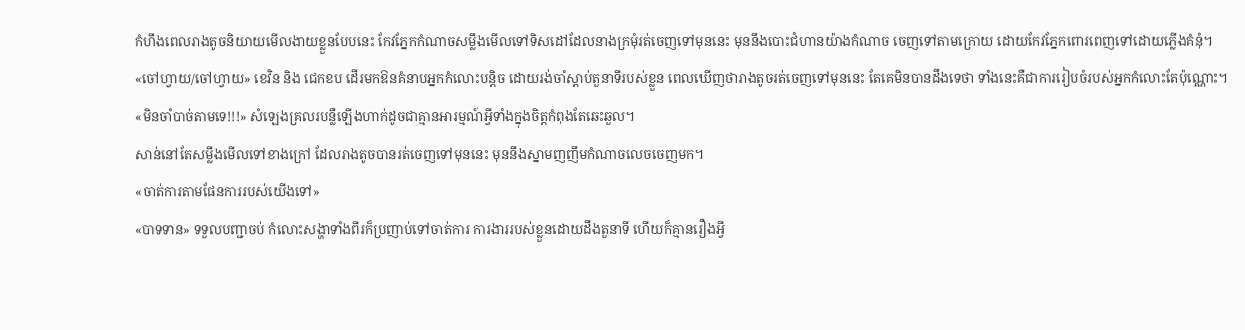កំហឹងពេលរាងតូចនិយាយមើលងាយខ្លួនបែបនេះ កែវភ្នែកកំណាចសម្លឹងមើលទៅទិសដៅដែលនាងក្រមុំរត់ចេញទៅមុននេះ មុននឹងបោះជំហានយ៉ាងកំណាច ចេញទៅតាមក្រោយ ដោយកែវភ្នែកពោរពេញទៅដោយភ្លើងគំនុំ។
«ចៅហ្វាយ/ចៅហ្វាយ» ខេវិន និង ជេកខប ដើរមកឱនគំនាបអ្នកកំលោះបន្តិច ដោយរង់ចាំស្ដាប់តួនាទីរបស់ខ្លួន ពេលឃើញថារាងតូចរត់ចេញទៅមុននេះ តែគេមិនបានដឹងទេថា ទាំងនេះគឺជាការរៀបចំរបស់អ្នកកំលោះតែប៉ុណ្ណោះ។
«មិនចាំបាច់តាមទេ!!!» សំឡេងគ្រលរបន្លឺឡើងហាក់ដូចជាគ្មានអារម្មណ៍អ្វីទាំងក្នុងចិត្តកំពុងតែឆេះឆួល។
សាន់នៅតែសម្លឹងមើលទៅខាងក្រៅ ដែលរាងតូចបានរត់ចេញទៅមុននេះ មុននឹងស្នាមញញឹមកំណាចលេចចេញមក។
«ចាត់ការតាមផែនការរបស់យើងទៅ»
«បាទទាន» ទទួលបញ្ជាចប់ កំលោះសង្ហាទាំងពីរក៏ប្រញាប់ទៅចាត់ការ ការងាររបស់ខ្លួនដោយដឹងតួនាទី ហើយក៏គ្មានរឿងអ្វី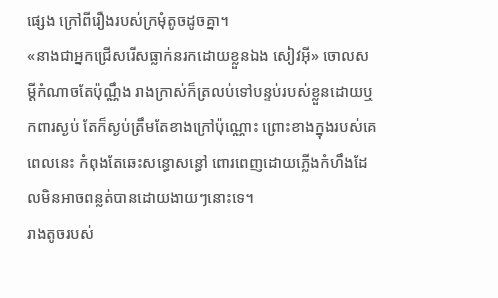ផ្សេង ក្រៅពីរឿងរបស់ក្រមុំតូចដូចគ្នា។
«នាងជាអ្នកជ្រើសរើសធ្លាក់នរកដោយខ្លួនឯង សៀវអ៊ី» ចោលសម្ដីកំណាចតែប៉ុណ្ណឹង រាងក្រាស់ក៏ត្រលប់ទៅបន្ទប់របស់ខ្លួនដោយឬកពារស្ងប់ តែក៏ស្ងប់ត្រឹមតែខាងក្រៅប៉ុណ្ណោះ ព្រោះខាងក្នុងរបស់គេពេលនេះ កំពុងតែឆេះសន្ធោសន្ធៅ ពោរពេញដោយភ្លើងកំហឹងដែលមិនអាចពន្លត់បានដោយងាយៗនោះទេ។
រាងតូចរបស់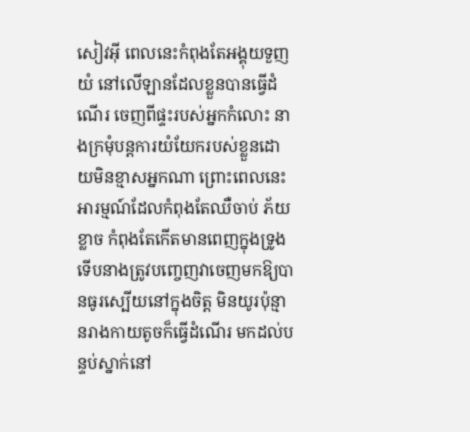សៀវអ៊ី ពេលនេះកំពុងតែអង្គុយទួញយំ នៅលើឡានដែលខ្លួនបានធ្វើដំណើរ ចេញពីផ្ទះរបស់អ្នកកំលោះ នាងក្រមុំបន្តការយំយែករបស់ខ្លួនដោយមិនខ្មាសអ្នកណា ព្រោះពេលនេះអារម្មណ៍ដែលកំពុងតែឈឺចាប់ ភ័យខ្លាច កំពុងតែកើតមានពេញក្នុងទ្រូង ទើបនាងត្រូវបញ្ចេញវាចេញមកឱ្យបានធូរស្បើយនៅក្នុងចិត្ត មិនយូរប៉ុន្មានរាងកាយតូចក៏ធ្វើដំណើរ មកដល់បន្ទប់ស្នាក់នៅ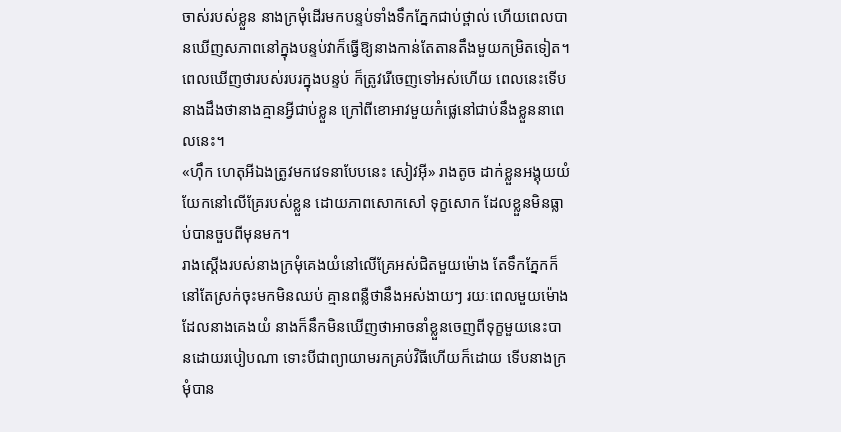ចាស់របស់ខ្លួន នាងក្រមុំដើរមកបន្ទប់ទាំងទឹកភ្នែកជាប់ថ្ពាល់ ហើយពេលបានឃើញសភាពនៅក្នុងបន្ទប់វាក៏ធ្វើឱ្យនាងកាន់តែតានតឹងមួយកម្រិតទៀត។
ពេលឃើញថារបស់របរក្នុងបន្ទប់ ក៏ត្រូវរើចេញទៅអស់ហើយ ពេលនេះទើបនាងដឹងថានាងគ្មានអ្វីជាប់ខ្លួន ក្រៅពីខោអាវមួយកំផ្លេនៅជាប់នឹងខ្លួននាពេលនេះ។
«ហ៊ឹក ហេតុអីឯងត្រូវមកវេទនាបែបនេះ សៀវអ៊ី» រាងតូច ដាក់ខ្លួនអង្គុយយំយែកនៅលើគ្រែរបស់ខ្លួន ដោយភាពសោកសៅ ទុក្ខសោក ដែលខ្លួនមិនធ្លាប់បានចួបពីមុនមក។
រាងស្ដើងរបស់នាងក្រមុំគេងយំនៅលើគ្រែអស់ជិតមួយម៉ោង តែទឹកភ្នែកក៏នៅតែស្រក់ចុះមកមិនឈប់ គ្មានពន្លឺថានឹងអស់ងាយៗ រយៈពេលមួយម៉ោងដែលនាងគេងយំ នាងក៏នឹកមិនឃើញថាអាចនាំខ្លួនចេញពីទុក្ខមួយនេះបានដោយរបៀបណា ទោះបីជាព្យាយាមរកគ្រប់វិធីហើយក៏ដោយ ទើបនាងក្រមុំបាន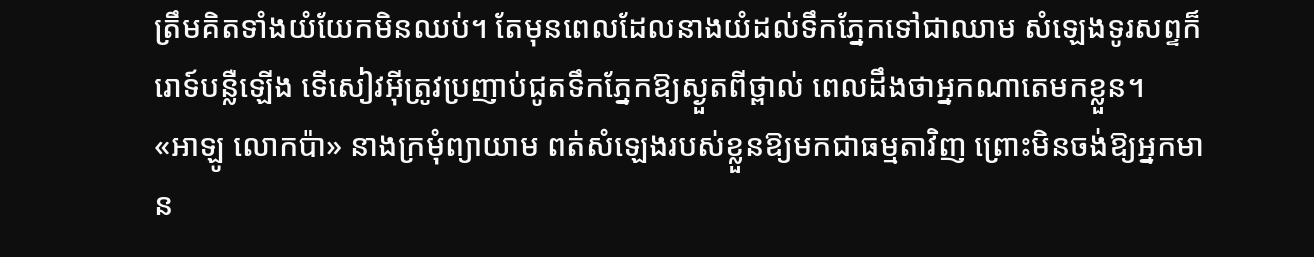ត្រឹមគិតទាំងយំយែកមិនឈប់។ តែមុនពេលដែលនាងយំដល់ទឹកភ្នែកទៅជាឈាម សំឡេងទូរសព្ទក៏រោទ៍បន្លឺឡើង ទើសៀវអ៊ីត្រូវប្រញាប់ជូតទឹកភ្នែកឱ្យស្ងួតពីថ្ពាល់ ពេលដឹងថាអ្នកណាតេមកខ្លួន។
«អាឡូ លោកប៉ា» នាងក្រមុំព្យាយាម ពត់សំឡេងរបស់ខ្លួនឱ្យមកជាធម្មតាវិញ ព្រោះមិនចង់ឱ្យអ្នកមាន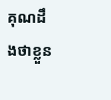គុណដឹងថាខ្លួន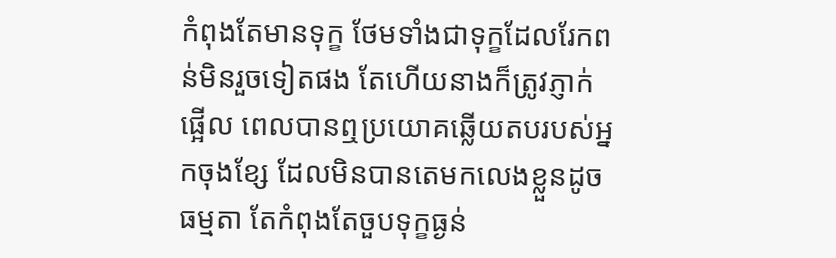កំពុងតែមានទុក្ខ ថែមទាំងជាទុក្ខដែលរែកពន់មិនរួចទៀតផង តែហើយនាងក៏ត្រូវភ្ញាក់ផ្អើល ពេលបានឮប្រយោគឆ្លើយតបរបស់អ្នកចុងខ្សែ ដែលមិនបានតេមកលេងខ្លួនដូចធម្មតា តែកំពុងតែចួបទុក្ខធ្ងន់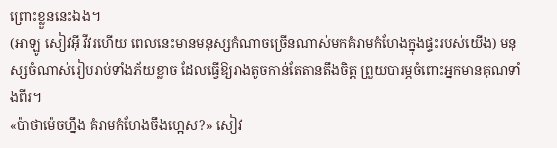ព្រោះខ្លួននេះឯង។
(អាឡូ សៀវអ៊ី វីវរហើយ ពេលនេះមានមនុស្សកំណាចច្រើនណាស់មកគំរាមកំហែងក្នុងផ្ទះរបស់យើង) មនុស្សចំណាស់រៀបរាប់ទាំងភ័យខ្លាច ដែលធ្វើឱ្យរាងតូចកាន់តែតានតឹងចិត្ត ព្រួយបារម្ភចំពោះអ្នកមានគុណទាំងពីរ។
«ប៉ាថាម៉េចហ្នឹង គំរាមកំហែងចឹងហេ្អស?» សៀវ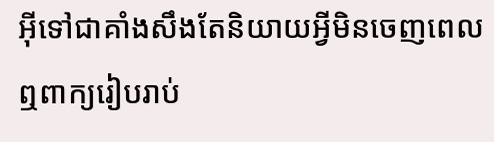អ៊ីទៅជាគាំងសឹងតែនិយាយអ្វីមិនចេញពេលឮពាក្យរៀបរាប់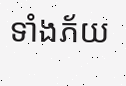ទាំងភ័យ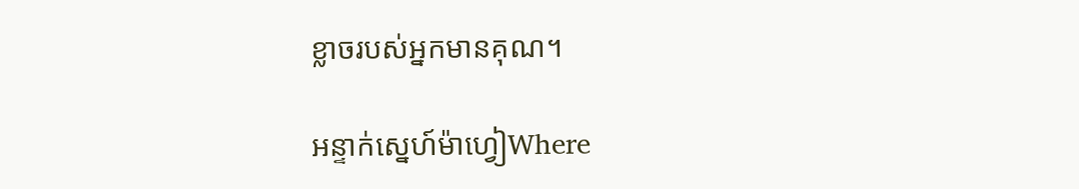ខ្លាចរបស់អ្នកមានគុណ។

អន្ទាក់ស្នេហ៍ម៉ាហ្វៀWhere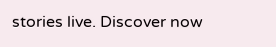stories live. Discover now